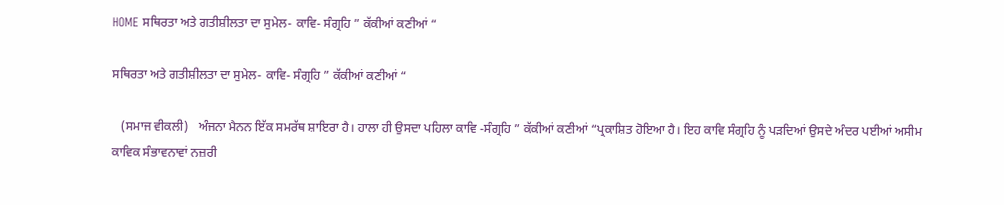HOME ਸਥਿਰਤਾ ਅਤੇ ਗਤੀਸ਼ੀਲਤਾ ਦਾ ਸੁਮੇਲ- ਕਾਵਿ- ਸੰਗ੍ਰਹਿ ” ਕੱਕੀਆਂ ਕਣੀਆਂ “

ਸਥਿਰਤਾ ਅਤੇ ਗਤੀਸ਼ੀਲਤਾ ਦਾ ਸੁਮੇਲ- ਕਾਵਿ- ਸੰਗ੍ਰਹਿ ” ਕੱਕੀਆਂ ਕਣੀਆਂ “

   (ਸਮਾਜ ਵੀਕਲੀ)   ਅੰਜਨਾ ਮੈਨਨ ਇੱਕ ਸਮਰੱਥ ਸ਼ਾਇਰਾ ਹੈ। ਹਾਲਾ ਹੀ ਉਸਦਾ ਪਹਿਲਾ ਕਾਵਿ -ਸੰਗ੍ਰਹਿ ” ਕੱਕੀਆਂ ਕਣੀਆਂ “ਪ੍ਰਕਾਸ਼ਿਤ ਹੋਇਆ ਹੈ। ਇਹ ਕਾਵਿ ਸੰਗ੍ਰਹਿ ਨੂੰ ਪੜਦਿਆਂ ਉਸਦੇ ਅੰਦਰ ਪਈਆਂ ਅਸੀਮ ਕਾਵਿਕ ਸੰਭਾਵਨਾਵਾਂ ਨਜ਼ਰੀ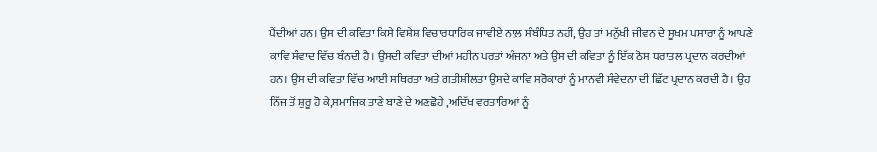ਪੈਂਦੀਆਂ ਹਨ। ਉਸ ਦੀ ਕਵਿਤਾ ਕਿਸੇ ਵਿਸ਼ੇਸ਼ ਵਿਚਾਰਧਾਰਿਕ ਜਾਵੀਏ ਨਾਲ਼ ਸੰਬੰਧਿਤ ਨਹੀਂ, ਉਹ ਤਾਂ ਮਨੁੱਖੀ ਜੀਵਨ ਦੇ ਸੂਖਮ ਪਸਾਰਾ ਨੂੰ ਆਪਣੇ ਕਾਵਿ ਸੰਵਾਦ ਵਿੱਚ ਬੰਨਦੀ ਹੈ। ਉਸਦੀ ਕਵਿਤਾ ਦੀਆਂ ਮਹੀਨ ਪਰਤਾਂ ਅੰਜਨਾ ਅਤੇ ਉਸ ਦੀ ਕਵਿਤਾ ਨੂੰ ਇੱਕ ਠੋਸ ਧਰਾਤਲ ਪ੍ਰਦਾਨ ਕਰਦੀਆਂ ਹਨ। ਉਸ ਦੀ ਕਵਿਤਾ ਵਿੱਚ ਆਈ ਸਥਿਰਤਾ ਅਤੇ ਗਤੀਸ਼ੀਲਤਾ ਉਸਦੇ ਕਾਵਿ ਸਰੋਕਾਰਾਂ ਨੂੰ ਮਾਨਵੀ ਸੰਵੇਦਨਾ ਦੀ ਛਿੱਟ ਪ੍ਰਦਾਨ ਕਰਦੀ ਹੈ। ਉਹ ਨਿੱਜ ਤੋਂ ਸ਼ੁਰੂ ਹੋ ਕੇ,ਸਮਾਜਿਕ ਤਾਣੇ ਬਾਣੇ ਦੇ ਅਣਛੋਹੇ ,ਅਦਿੱਖ ਵਰਤਾਰਿਆਂ ਨੂੰ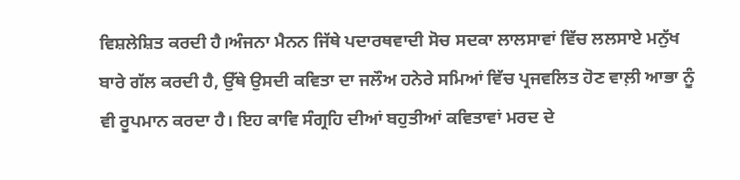ਵਿਸ਼ਲੇਸ਼ਿਤ ਕਰਦੀ ਹੈ।ਅੰਜਨਾ ਮੈਨਨ ਜਿੱਥੇ ਪਦਾਰਥਵਾਦੀ ਸੋਚ ਸਦਕਾ ਲਾਲਸਾਵਾਂ ਵਿੱਚ ਲਲਸਾਏ ਮਨੁੱਖ ਬਾਰੇ ਗੱਲ ਕਰਦੀ ਹੈ, ਉੱਥੇ ਉਸਦੀ ਕਵਿਤਾ ਦਾ ਜਲੌਅ ਹਨੇਰੇ ਸਮਿਆਂ ਵਿੱਚ ਪ੍ਰਜਵਲਿਤ ਹੋਣ ਵਾਲ਼ੀ ਆਭਾ ਨੂੰ ਵੀ ਰੂਪਮਾਨ ਕਰਦਾ ਹੈ। ਇਹ ਕਾਵਿ ਸੰਗ੍ਰਹਿ ਦੀਆਂ ਬਹੁਤੀਆਂ ਕਵਿਤਾਵਾਂ ਮਰਦ ਦੇ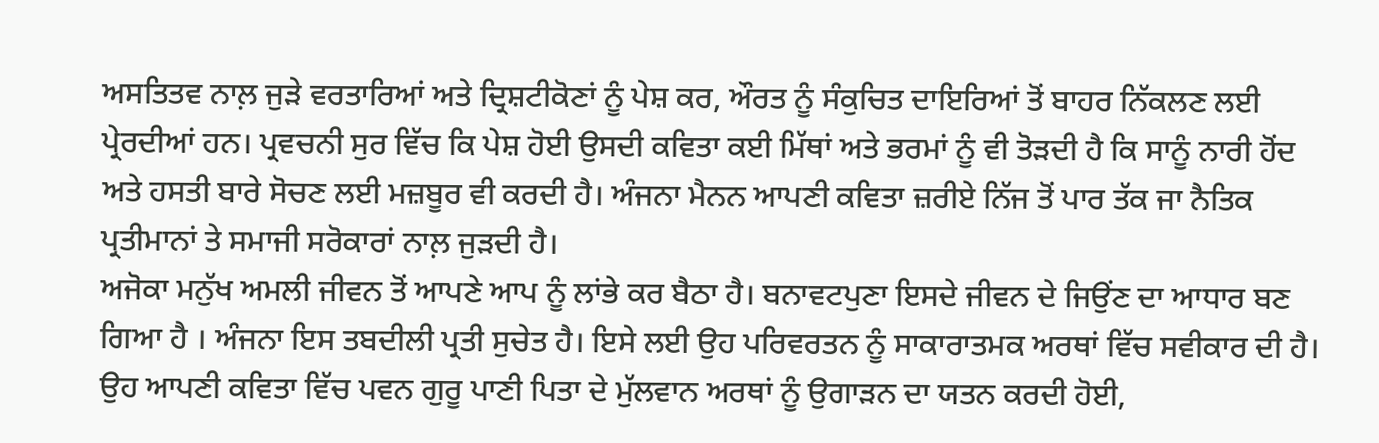ਅਸਤਿਤਵ ਨਾਲ਼ ਜੁੜੇ ਵਰਤਾਰਿਆਂ ਅਤੇ ਦ੍ਰਿਸ਼ਟੀਕੋਣਾਂ ਨੂੰ ਪੇਸ਼ ਕਰ‌, ਔਰਤ ਨੂੰ ਸੰਕੁਚਿਤ ਦਾਇਰਿਆਂ ਤੋਂ ਬਾਹਰ ਨਿੱਕਲਣ ਲਈ ਪ੍ਰੇਰਦੀਆਂ ਹਨ। ਪ੍ਰਵਚਨੀ ਸੁਰ ਵਿੱਚ ਕਿ ਪੇਸ਼ ਹੋਈ ਉਸਦੀ ਕਵਿਤਾ ਕਈ ਮਿੱਥਾਂ ਅਤੇ ਭਰਮਾਂ ਨੂੰ ਵੀ ਤੋੜਦੀ ਹੈ ਕਿ ਸਾਨੂੰ ਨਾਰੀ ਹੋਂਦ ਅਤੇ ਹਸਤੀ ਬਾਰੇ ਸੋਚਣ ਲਈ ਮਜ਼ਬੂਰ ਵੀ ਕਰਦੀ ਹੈ। ਅੰਜਨਾ ਮੈਨਨ ਆਪਣੀ ਕਵਿਤਾ ਜ਼ਰੀਏ ਨਿੱਜ ਤੋਂ ਪਾਰ ਤੱਕ ਜਾ ਨੈਤਿਕ ਪ੍ਰਤੀਮਾਨਾਂ ਤੇ ਸਮਾਜੀ ਸਰੋਕਾਰਾਂ ਨਾਲ਼ ਜੁੜਦੀ ਹੈ।
ਅਜੋਕਾ ਮਨੁੱਖ ਅਮਲੀ ਜੀਵਨ ਤੋਂ ਆਪਣੇ ਆਪ ਨੂੰ ਲਾਂਭੇ ਕਰ ਬੈਠਾ ਹੈ। ਬਨਾਵਟਪੁਣਾ ਇਸਦੇ ਜੀਵਨ ਦੇ ਜਿਉਂਣ ਦਾ ਆਧਾਰ ਬਣ ਗਿਆ ਹੈ ‌। ਅੰਜਨਾ ਇਸ ਤਬਦੀਲੀ ਪ੍ਰਤੀ ਸੁਚੇਤ ਹੈ। ਇਸੇ ਲਈ ਉਹ ਪਰਿਵਰਤਨ ਨੂੰ ਸਾਕਾਰਾਤਮਕ ਅਰਥਾਂ ਵਿੱਚ ਸਵੀਕਾਰ ਦੀ ਹੈ। ਉਹ ਆਪਣੀ ਕਵਿਤਾ ਵਿੱਚ ਪਵਨ ਗੁਰੂ ਪਾਣੀ ਪਿਤਾ ਦੇ ਮੁੱਲਵਾਨ ਅਰਥਾਂ ਨੂੰ ਉਗਾੜਨ ਦਾ ਯਤਨ ਕਰਦੀ ਹੋਈ,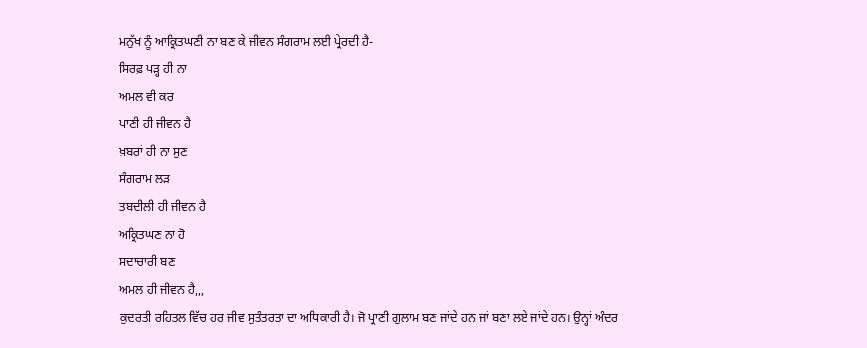ਮਨੁੱਖ ਨੂੰ ਆਕ੍ਰਿਤਘਣੀ ਨਾ ਬਣ ਕੇ ਜੀਵਨ ਸੰਗਰਾਮ ਲਈ ਪ੍ਰੇਰਦੀ ਹੈ-
ਸਿਰਫ਼ ਪੜ੍ਹ ਹੀ ਨਾ
ਅਮਲ ਵੀ ਕਰ
ਪਾਣੀ ਹੀ ਜੀਵਨ ਹੈ
ਖ਼ਬਰਾਂ ਹੀ ਨਾ ਸੁਣ
ਸੰਗਰਾਮ ਲੜ
ਤਬਦੀਲੀ ਹੀ ਜੀਵਨ ਹੈ
ਅਕ੍ਰਿਤਘਣ ਨਾ ਹੋ
ਸਦਾਚਾਰੀ ਬਣ
ਅਮਲ ਹੀ ਜੀਵਨ ਹੈ,,,
ਕੁਦਰਤੀ ਰਹਿਤਲ ਵਿੱਚ ਹਰ ਜੀਵ ਸੁਤੰਤਰਤਾ ਦਾ ਅਧਿਕਾਰੀ ਹੈ। ਜੋ ਪ੍ਰਾਣੀ ਗੁਲਾਮ ਬਣ ਜਾਂਦੇ ਹਨ ਜਾਂ ਬਣਾ ਲਏ ਜਾਂਦੇ ਹਨ। ਉਨ੍ਹਾਂ ਅੰਦਰ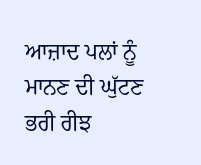ਆਜ਼ਾਦ ਪਲਾਂ ਨੂੰ ਮਾਨਣ ਦੀ ਘੁੱਟਣ ਭਰੀ ਰੀਝ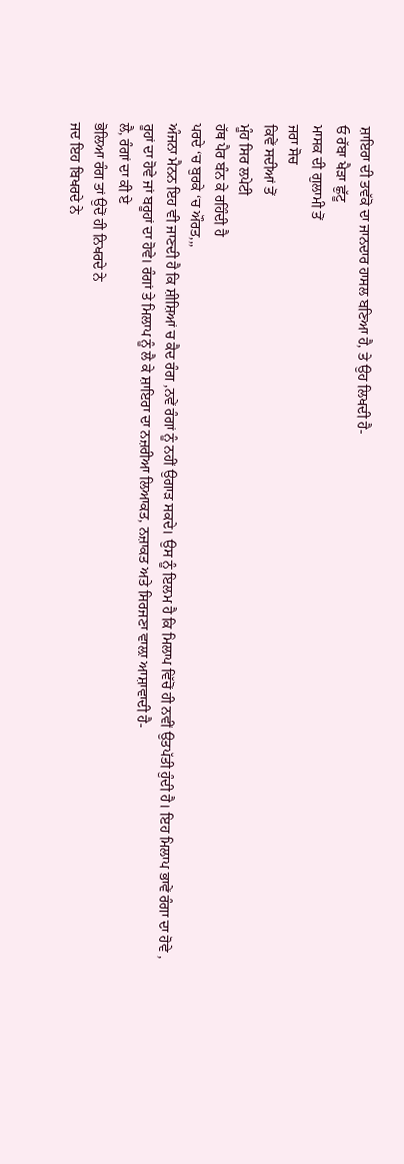ਸ਼ਾਇਰਾ ਦੀ ਤਵੱਕੋ ਦਾ ਜਾਨਦਾਰ ਹਾਸਲ ਬਣਿਆ ਹੈ, ਤੇ ਉਹ ਲਿਖਦੀ ਹੈ-
ਓ ਰੱਬਾ ਖੈੜਾ ਛੁੱਟੂ
ਮਾਸਕ ਦੀ ਗੁਲਾਮੀ ਤੋਂ
ਜਰਾ ਸੋਚ
ਕਿਵੇਂ ਸਦੀਆਂ ਤੋਂ
ਮੂੰਹ ਸਿਰ ਲਪੇਟੀ
ਹੱਥ ਪੈਰ ਬੰਨ ਕੇ ਰਹਿੰਦੀ ਹੈ
ਪਰਦੇ ‘ਚ ਬੁਰਕੇ ‘ਚ ਔਰਤ,,,
ਅੰਜਨਾ ਮੈਨਨ ਇਹ ਵੀ ਜਾਣਦੀ ਹੈ ਕਿ ਸ਼ੀਸ਼ਿਆਂ ਚ ਕੈਦ ਰੰਗ ,ਨਵੇਂ ਰੰਗਾਂ ਨੂੰ ਨਹੀਂ ਉਗਾੜ ਸਕਦੇ। ਉਸ ਨੂੰ ਇਲਮ ਹੈ ਕਿ ਮਿਲਾਪ ਵਿੱਚੋਂ ਹੀ ਨਵੀਂ ਉਤਪੱਤੀ ਹੁੰਦੀ ਹੈ। ਇਹ ਮਿਲਾਪ ਭਾਵੇਂ ਰੰਗਾ ਦਾ ਹੋਵੇ , ਰੂਹਾਂ ਦਾ ਹੋਵੇ ਜਾਂ ਬਰੂਹਾਂ ਦਾ ਹੋਵੇ। ਰੰਗਾਂ ਤੇ ਮਿਲਾਪ ਨੂੰ ਲੈ ਕੇ ਸ਼ਾਇਰਾ ਦਾ ਨਜ਼ਰੀਆ ਲਿਆਕਤ, ਨਜ਼ਾਕਤ ਅਤੇ ਸਿਰਜਣਾ ਵਾਲ਼ਾ ਆਸ਼ਾਵਾਦੀ ਹੈ-
ਲੈ, ਰੰਗਾਂ ਦਾ ਕੀ ਏ
ਭੋਲਿਆ ਰੰਗ ਤਾਂ ਉਦੋਂ ਹੀ ਨਿਖਰਦੇ ਨੇ
ਜਦ ਇਹ ਬਿਖਰਦੇ ਨੇ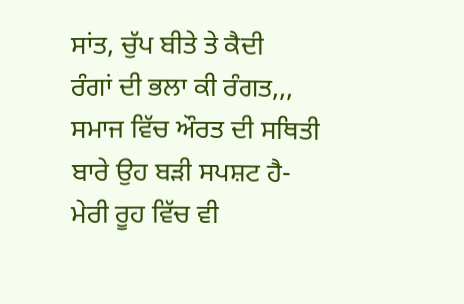ਸਾਂਤ, ਚੁੱਪ ਬੀਤੇ ਤੇ ਕੈਦੀ
ਰੰਗਾਂ ਦੀ ਭਲਾ ਕੀ ਰੰਗਤ,,,
ਸਮਾਜ ਵਿੱਚ ਔਰਤ ਦੀ ਸਥਿਤੀ ਬਾਰੇ ਉਹ ਬੜੀ ਸਪਸ਼ਟ ਹੈ-
ਮੇਰੀ ਰੂਹ ਵਿੱਚ ਵੀ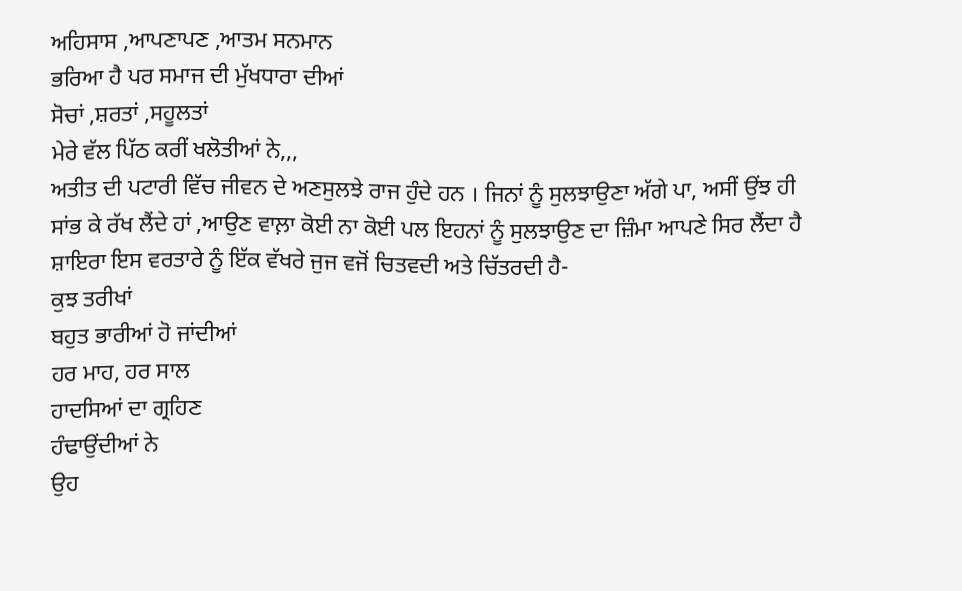ਅਹਿਸਾਸ ,ਆਪਣਾਪਣ ,ਆਤਮ ਸਨਮਾਨ
ਭਰਿਆ ਹੈ ਪਰ ਸਮਾਜ ਦੀ ਮੁੱਖਧਾਰਾ ਦੀਆਂ
ਸੋਚਾਂ ,ਸ਼ਰਤਾਂ ,ਸਹੂਲਤਾਂ
ਮੇਰੇ ਵੱਲ ਪਿੱਠ ਕਰੀਂ ਖਲੋਤੀਆਂ ਨੇ,,,
ਅਤੀਤ ਦੀ ਪਟਾਰੀ ਵਿੱਚ ਜੀਵਨ ਦੇ ਅਣਸੁਲਝੇ ਰਾਜ ਹੁੰਦੇ ਹਨ । ਜਿਨਾਂ ਨੂੰ ਸੁਲਝਾਉਣਾ ਅੱਗੇ ਪਾ, ਅਸੀਂ ਉਂਝ ਹੀ ਸਾਂਭ ਕੇ ਰੱਖ ਲੈਂਦੇ ਹਾਂ ,ਆਉਣ ਵਾਲ਼ਾ ਕੋਈ ਨਾ ਕੋਈ ਪਲ ਇਹਨਾਂ ਨੂੰ ਸੁਲਝਾਉਣ ਦਾ ਜ਼ਿੰਮਾ ਆਪਣੇ ਸਿਰ ਲੈਂਦਾ ਹੈ ਸ਼ਾਇਰਾ ਇਸ ਵਰਤਾਰੇ ਨੂੰ ਇੱਕ ਵੱਖਰੇ ਜੁਜ ਵਜੋਂ ਚਿਤਵਦੀ ਅਤੇ ਚਿੱਤਰਦੀ ਹੈ-
ਕੁਝ ਤਰੀਖਾਂ
ਬਹੁਤ ਭਾਰੀਆਂ ਹੋ ਜਾਂਦੀਆਂ
ਹਰ ਮਾਹ, ਹਰ ਸਾਲ
ਹਾਦਸਿਆਂ ਦਾ ਗ੍ਰਹਿਣ
ਹੰਢਾਉਂਦੀਆਂ ਨੇ
ਉਹ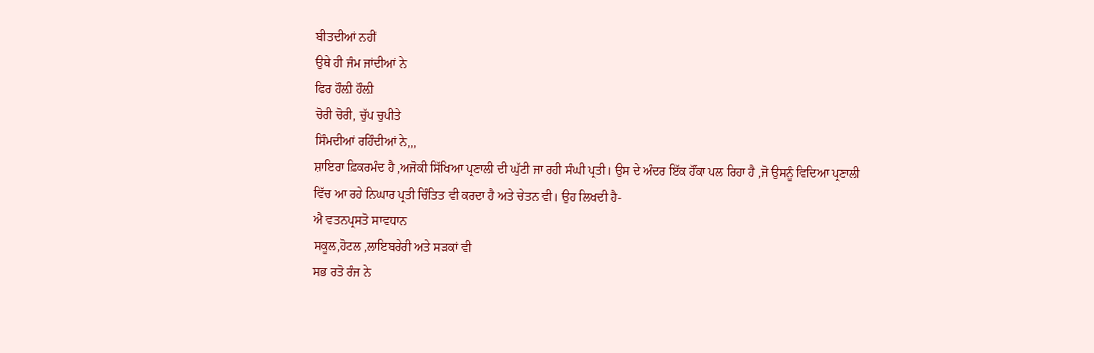ਬੀਤਦੀਆਂ ਨਹੀਂ
ਉਥੇ ਹੀ ਜੰਮ ਜਾਂਦੀਆਂ ਨੇ
ਫਿਰ ਹੌਲ਼ੀ ਹੌਲ਼ੀ
ਚੋਰੀ ਚੋਰੀ, ਚੁੱਪ ਚੁਪੀਤੇ
ਸਿੰਮਦੀਆਂ ਰਹਿੰਦੀਆਂ ਨੇ,,,
ਸ਼ਾਇਰਾ ਫ਼ਿਕਰਮੰਦ ਹੈ ,ਅਜੋਕੀ ਸਿੱਖਿਆ ਪ੍ਰਣਾਲੀ ਦੀ ਘੁੱਟੀ ਜਾ ਰਹੀ ਸੰਘੀ ਪ੍ਰਤੀ। ਉਸ ਦੇ ਅੰਦਰ ਇੱਕ ਹੌਂਕਾ ਪਲ ਰਿਹਾ ਹੈ ,ਜੋ ਉਸਨੂੰ ਵਿਦਿਆ ਪ੍ਰਣਾਲੀ ਵਿੱਚ ਆ ਰਹੇ ਨਿਘਾਰ ਪ੍ਰਤੀ ਚਿੰਤਿਤ ਵੀ ਕਰਦਾ ਹੈ ਅਤੇ ਚੇਤਨ ਵੀ‌। ਉਹ ਲਿਖਦੀ ਹੈ-
ਐ ਵਤਨਪ੍ਰਸਤੋ ਸਾਵਧਾਨ
ਸਕੂਲ,ਹੋਟਲ ,ਲਾਇਬਰੇਰੀ ਅਤੇ ਸੜਕਾਂ ਵੀ
ਸਭ ਰਤੋ ਰੰਜ ਨੇ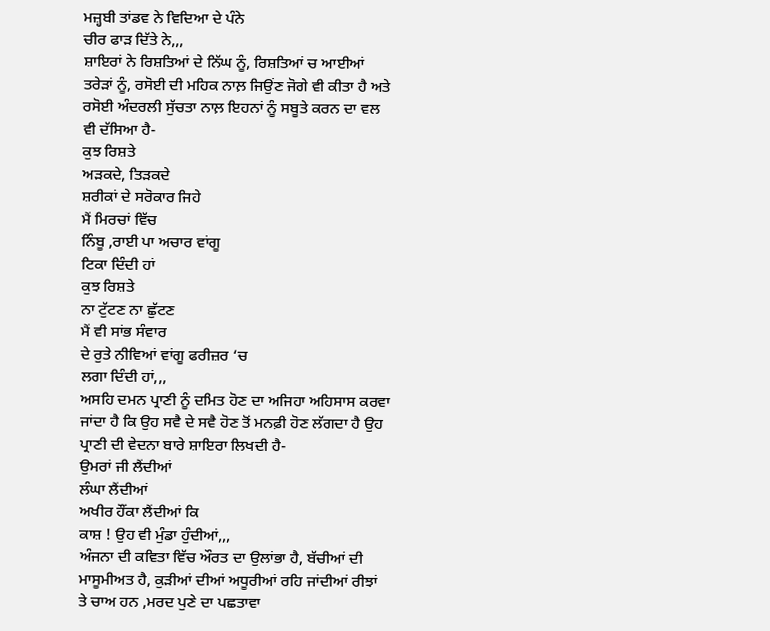ਮਜ਼੍ਹਬੀ ਤਾਂਡਵ ਨੇ ਵਿਦਿਆ ਦੇ ਪੰਨੇ
ਚੀਰ ਫਾੜ ਦਿੱਤੇ ਨੇ,,,
ਸ਼ਾਇਰਾਂ ਨੇ ਰਿਸ਼ਤਿਆਂ ਦੇ ਨਿੱਘ ਨੂੰ, ਰਿਸ਼ਤਿਆਂ ਚ ਆਈਆਂ ਤਰੇੜਾਂ ਨੂੰ, ਰਸੋਈ ਦੀ ਮਹਿਕ ਨਾਲ਼ ਜਿਉਂਣ ਜੋਗੇ ਵੀ ਕੀਤਾ ਹੈ ਅਤੇ ਰਸੋਈ ਅੰਦਰਲੀ ਸੁੱਚਤਾ ਨਾਲ਼ ਇਹਨਾਂ ਨੂੰ ਸਬੂਤੇ ਕਰਨ ਦਾ ਵਲ ਵੀ ਦੱਸਿਆ ਹੈ-
ਕੁਝ ਰਿਸ਼ਤੇ
ਅੜਕਦੇ, ਤਿੜਕਦੇ
ਸ਼ਰੀਕਾਂ ਦੇ ਸਰੋਕਾਰ ਜਿਹੇ
ਮੈਂ ਮਿਰਚਾਂ ਵਿੱਚ
ਨਿੰਬੂ ,ਰਾਈ ਪਾ ਅਚਾਰ ਵਾਂਗੂ
ਟਿਕਾ ਦਿੰਦੀ ਹਾਂ
ਕੁਝ ਰਿਸ਼ਤੇ
ਨਾ ਟੁੱਟਣ ਨਾ ਛੁੱਟਣ
ਮੈਂ ਵੀ ਸਾਂਭ ਸੰਵਾਰ
ਦੇ ਰੁਤੇ ਨੀਵਿਆਂ ਵਾਂਗੂ ਫਰੀਜ਼ਰ ‘ਚ
ਲਗਾ ਦਿੰਦੀ ਹਾਂ,,,
ਅਸਹਿ ਦਮਨ ਪ੍ਰਾਣੀ ਨੂੰ ਦਮਿਤ ਹੋਣ ਦਾ ਅਜਿਹਾ ਅਹਿਸਾਸ ਕਰਵਾ ਜਾਂਦਾ ਹੈ ਕਿ ਉਹ ਸਵੈ ਦੇ ਸਵੈ ਹੋਣ ਤੋਂ ਮਨਫ਼ੀ ਹੋਣ ਲੱਗਦਾ ਹੈ ਉਹ ਪ੍ਰਾਣੀ ਦੀ ਵੇਦਨਾ ਬਾਰੇ ਸ਼ਾਇਰਾ ਲਿਖਦੀ ਹੈ-
ਉਮਰਾਂ ਜੀ ਲੈਂਦੀਆਂ
ਲੰਘਾ ਲੈਂਦੀਆਂ
ਅਖੀਰ ਹੌਂਕਾ ਲੈਂਦੀਆਂ ਕਿ
ਕਾਸ਼ ! ਉਹ ਵੀ ਮੁੰਡਾ ਹੁੰਦੀਆਂ,,,
ਅੰਜਨਾ ਦੀ ਕਵਿਤਾ ਵਿੱਚ ਔਰਤ ਦਾ ਉਲਾਂਭਾ ਹੈ, ਬੱਚੀਆਂ ਦੀ ਮਾਸੂਮੀਅਤ ਹੈ, ਕੁੜੀਆਂ ਦੀਆਂ ਅਧੂਰੀਆਂ ਰਹਿ ਜਾਂਦੀਆਂ ਰੀਝਾਂ ਤੇ ਚਾਅ ਹਨ ,ਮਰਦ ਪੁਣੇ ਦਾ ਪਛਤਾਵਾ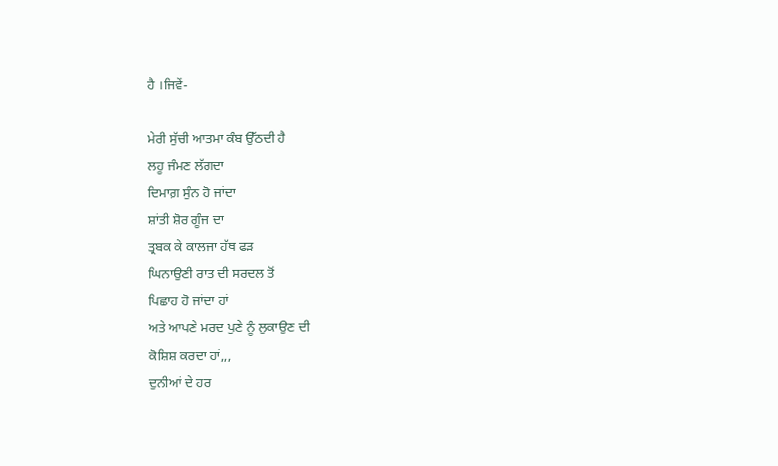ਹੈ ।ਜਿਵੇਂ-

ਮੇਰੀ ਸੁੱਚੀ ਆਤਮਾ ਕੰਬ ਉੱਠਦੀ ਹੈ
ਲਹੂ ਜੰਮਣ ਲੱਗਦਾ
ਦਿਮਾਗ਼ ਸੁੰਨ ਹੋ ਜਾਂਦਾ
ਸ਼ਾਂਤੀ ਸ਼ੋਰ ਗੂੰਜ ਦਾ
ਤ੍ਰਬਕ ਕੇ ਕਾਲਜਾ ਹੱਥ ਫੜ
ਘਿਨਾਉਣੀ ਰਾਤ ਦੀ ਸਰਦਲ ਤੋਂ
ਪਿਛਾਹ ਹੋ ਜਾਂਦਾ ਹਾਂ
ਅਤੇ ਆਪਣੇ ਮਰਦ ਪੁਣੇ ਨੂੰ ਲੁਕਾਉਣ ਦੀ
ਕੋਸ਼ਿਸ਼ ਕਰਦਾ ਹਾਂ,,,
ਦੁਨੀਆਂ ਦੇ ਹਰ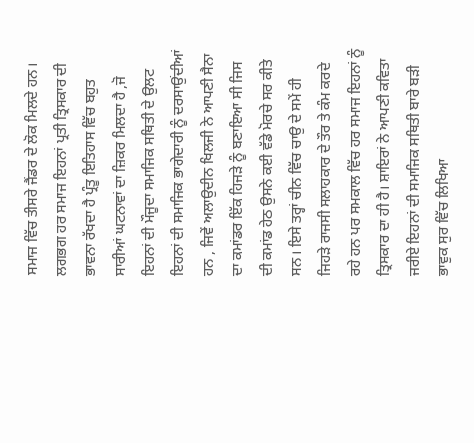ਸਮਾਜ ਵਿੱਚ ਤੀਸਰੇ ਜੈਂਡਰ ਦੇ ਲੋਕ ਮਿਲਦੇ ਹਨ। ਲਗਭਗ ਹਰ ਸਮਾਜ ਇਹਨਾਂ ਪ੍ਰਤੀ ਤ੍ਰਿਸਕਾਰ ਦੀ ਭਾਵਨਾ ਰੱਖਦਾ ਹੈ ਪ੍ਰੰਤੂ ਇਤਿਹਾਸ ਵਿੱਚ ਬਹੁਤ ਸਾਰੀਆਂ ਘਟਨਾਵਾਂ ਦਾ ਜ਼ਿਕਰ ਮਿਲਦਾ ਹੈ ,ਜੋ ਇਹਨਾਂ ਦੀ ਮੌਜੂਦਾ ਸਮਾਜਿਕ ਸਥਿਤੀ ਦੇ ਉਲਟ ਇਹਨਾਂ ਦੀ ਸਮਾਜਿਕ ਭਾਗੇਦਾਰੀ ਨੂੰ ਦਰਸਾਉਂਦੀਆਂ ਹਨ , ਜਿਵੇਂ ਅਲਾਉਦੀਨ ਖਿਲਜੀ ਨੇ ਆਪਣੀ ਸੈਨਾ ਦਾ ਕਮਾਂਡਰ ਇੱਕ ਹਿਜੜੇ ਨੂੰ ਬਣਾਇਆ ਸੀ ਜਿਸ ਦੀ ਕਮਾਂਡ ਹੇਠ ਉਸਨੇ ਕਈ ਵੱਡੇ ਮੋਰਚੇ ਸਰ ਕੀਤੇ ਸਨ। ਇਸੇ ਤਰ੍ਹਾਂ ਚੀਨ ਵਿੱਚ ਚਾਉ ਦੇ ਸਮੇਂ ਹੀ ਜਿਹੜੇ ਰਾਜਸੀ ਸਲਾਹਕਾਰ ਦੇ ਤੌਰ ਤੇ ਕੰਮ ਕਰਦੇ ਰਹੇ ਹਨ ਪਰ ਸਮਕਾਲ ਵਿੱਚ ਹਰ ਸਮਾਜ ਇਹਨਾਂ ਨੂੰ ਤ੍ਰਿਸਕਾਰ ਦਾ ਹੀ ਹੈ। ਸ਼ਾਇਰਾਂ ਨੇ ਆਪਣੀ ਕਵਿਤਾ ਜਰੀਏ ਇਹਨਾਂ ਦੀ ਸਮਾਜਿਕ ਸਥਿਤੀ ਬਾਰੇ ਬੜੀ ਭਾਵੁਕ ਸੁਰ ਵਿੱਚ ਲਿਖਿਆ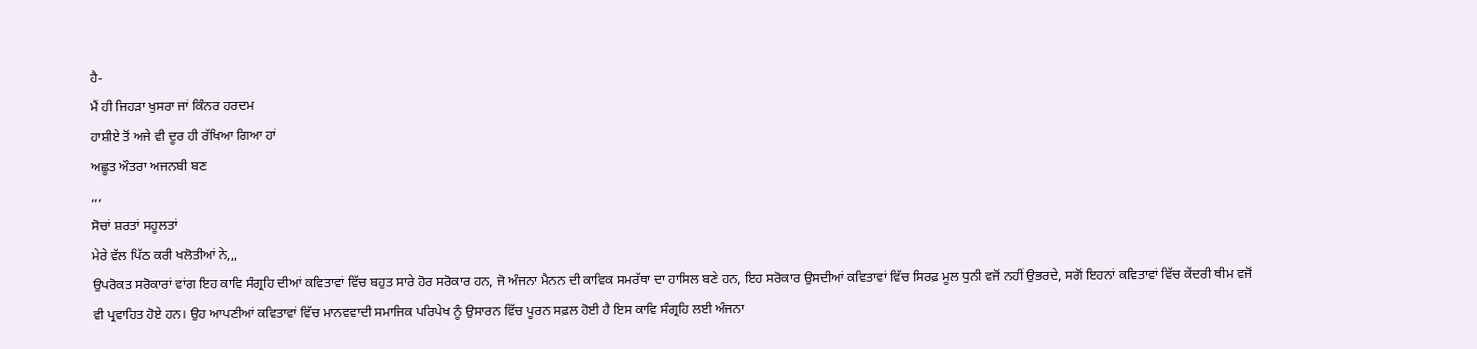ਹੈ-
ਮੈਂ ਹੀ ਜਿਹੜਾ ਖੁਸਰਾ ਜਾਂ ਕਿੰਨਰ ਹਰਦਮ
ਹਾਸ਼ੀਏ ਤੋਂ ਅਜੇ ਵੀ ਦੂਰ ਹੀ ਰੱਖਿਆ ਗਿਆ ਹਾਂ
ਅਛੂਤ ਔਤਰਾ ਅਜਨਬੀ ਬਣ
,,,
ਸੋਚਾਂ ਸ਼ਰਤਾਂ ਸਹੂਲਤਾਂ
ਮੇਰੇ ਵੱਲ ਪਿੱਠ ਕਰੀ ਖਲੋਤੀਆਂ ਨੇ,,,
ਉਪਰੋਕਤ ਸਰੋਕਾਰਾਂ ਵਾਂਗ ਇਹ ਕਾਵਿ ਸੰਗ੍ਰਹਿ ਦੀਆਂ ਕਵਿਤਾਵਾਂ ਵਿੱਚ ਬਹੁਤ ਸਾਰੇ ਹੋਰ ਸਰੋਕਾਰ ਹਨ, ਜੋ ਅੰਜਨਾ ਮੈਨਨ ਦੀ ਕਾਵਿਕ ਸਮਰੱਥਾ ਦਾ ਹਾਸਿਲ ਬਣੇ ਹਨ, ਇਹ ਸਰੋਕਾਰ ਉਸਦੀਆਂ ਕਵਿਤਾਵਾਂ ਵਿੱਚ ਸਿਰਫ਼ ਮੂਲ ਧੁਨੀ ਵਜੋਂ ਨਹੀਂ ਉਭਰਦੇ, ਸਗੋਂ ਇਹਨਾਂ ਕਵਿਤਾਵਾਂ ਵਿੱਚ ਕੇਂਦਰੀ ਥੀਮ ਵਜੋਂ ਵੀ ਪ੍ਰਵਾਹਿਤ ਹੋਏ ਹਨ। ਉਹ ਆਪਣੀਆਂ ਕਵਿਤਾਵਾਂ ਵਿੱਚ ਮਾਨਵਵਾਦੀ ਸਮਾਜਿਕ ਪਰਿਪੇਖ ਨੂੰ ਉਸਾਰਨ ਵਿੱਚ ਪੂਰਨ ਸਫ਼ਲ ਹੋਈ ਹੈ ਇਸ ਕਾਵਿ ਸੰਗ੍ਰਹਿ ਲਈ ਅੰਜਨਾ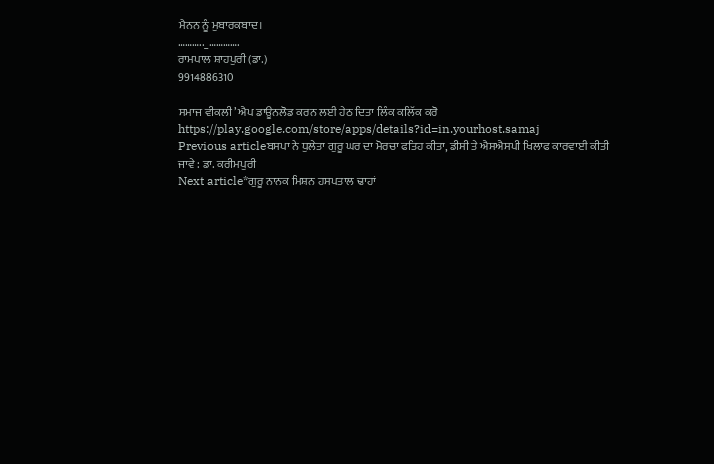ਮੈਨਨ ਨੂੰ ਮੁਬਾਰਕਬਾਦ।
……….._………….
ਰਾਮਪਾਲ ਸ਼ਾਹਪੁਰੀ (ਡਾ.)
9914886310

ਸਮਾਜ ਵੀਕਲੀ’ ਐਪ ਡਾਊਨਲੋਡ ਕਰਨ ਲਈ ਹੇਠ ਦਿਤਾ ਲਿੰਕ ਕਲਿੱਕ ਕਰੋ
https://play.google.com/store/apps/details?id=in.yourhost.samaj
Previous articleਬਸਪਾ ਨੇ ਧੁਲੇਤਾ ਗੁਰੂ ਘਰ ਦਾ ਮੋਰਚਾ ਫਤਿਹ ਕੀਤਾ, ਡੀਸੀ ਤੇ ਐਸਐਸਪੀ ਖਿਲਾਫ ਕਾਰਵਾਈ ਕੀਤੀ ਜਾਵੇ : ਡਾ. ਕਰੀਮਪੁਰੀ
Next article*ਗੁਰੂ ਨਾਨਕ ਮਿਸ਼ਨ ਹਸਪਤਾਲ ਢਾਹਾਂ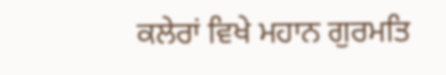ਕਲੇਰਾਂ ਵਿਖੇ ਮਹਾਨ ਗੁਰਮਤਿ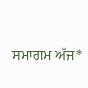ਸਮਾਗਮ ਅੱਜ*